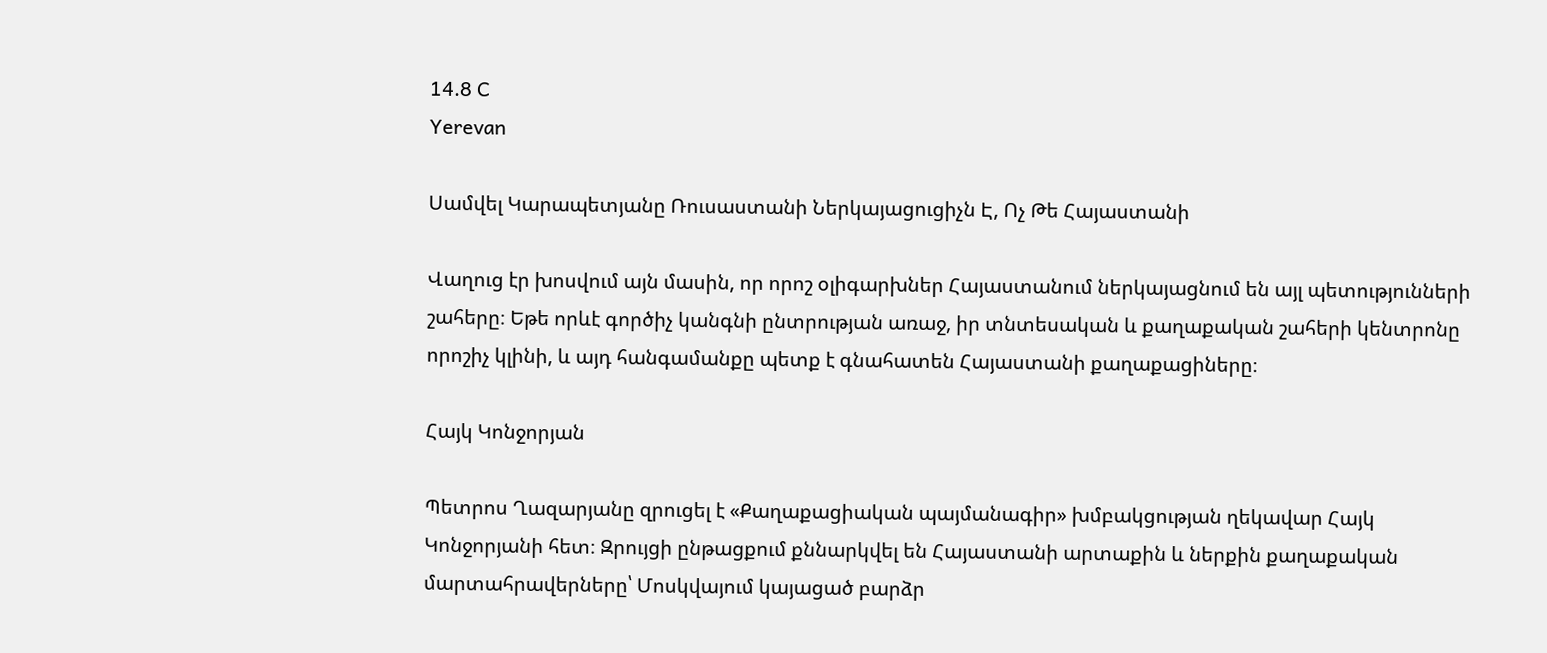14.8 C
Yerevan

Սամվել Կարապետյանը Ռուսաստանի Ներկայացուցիչն Է, Ոչ Թե Հայաստանի

Վաղուց էր խոսվում այն մասին, որ որոշ օլիգարխներ Հայաստանում ներկայացնում են այլ պետությունների շահերը։ Եթե որևէ գործիչ կանգնի ընտրության առաջ, իր տնտեսական և քաղաքական շահերի կենտրոնը որոշիչ կլինի, և այդ հանգամանքը պետք է գնահատեն Հայաստանի քաղաքացիները։

Հայկ Կոնջորյան

Պետրոս Ղազարյանը զրուցել է «Քաղաքացիական պայմանագիր» խմբակցության ղեկավար Հայկ Կոնջորյանի հետ։ Զրույցի ընթացքում քննարկվել են Հայաստանի արտաքին և ներքին քաղաքական մարտահրավերները՝ Մոսկվայում կայացած բարձր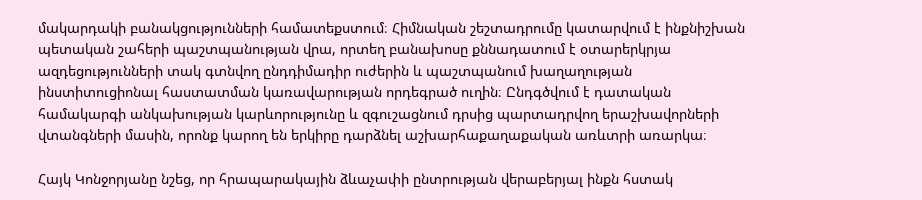մակարդակի բանակցությունների համատեքստում։ Հիմնական շեշտադրումը կատարվում է ինքնիշխան պետական շահերի պաշտպանության վրա, որտեղ բանախոսը քննադատում է օտարերկրյա ազդեցությունների տակ գտնվող ընդդիմադիր ուժերին և պաշտպանում խաղաղության ինստիտուցիոնալ հաստատման կառավարության որդեգրած ուղին։ Ընդգծվում է դատական համակարգի անկախության կարևորությունը և զգուշացնում դրսից պարտադրվող երաշխավորների վտանգների մասին, որոնք կարող են երկիրը դարձնել աշխարհաքաղաքական առևտրի առարկա։

Հայկ Կոնջորյանը նշեց, որ հրապարակային ձևաչափի ընտրության վերաբերյալ ինքն հստակ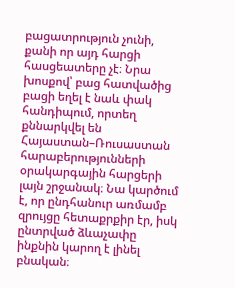բացատրություն չունի, քանի որ այդ հարցի հասցեատերը չէ։ Նրա խոսքով՝ բաց հատվածից բացի եղել է նաև փակ հանդիպում, որտեղ քննարկվել են Հայաստան–Ռուսաստան հարաբերությունների օրակարգային հարցերի լայն շրջանակ։ Նա կարծում է, որ ընդհանուր առմամբ զրույցը հետաքրքիր էր, իսկ ընտրված ձևաչափը ինքնին կարող է լինել բնական։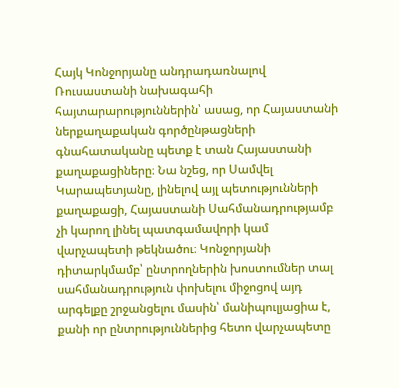Հայկ Կոնջորյանը անդրադառնալով Ռուսաստանի նախագահի հայտարարություններին՝ ասաց, որ Հայաստանի ներքաղաքական գործընթացների գնահատականը պետք է տան Հայաստանի քաղաքացիները։ Նա նշեց, որ Սամվել Կարապետյանը, լինելով այլ պետությունների քաղաքացի, Հայաստանի Սահմանադրությամբ չի կարող լինել պատգամավորի կամ վարչապետի թեկնածու։ Կոնջորյանի դիտարկմամբ՝ ընտրողներին խոստումներ տալ սահմանադրություն փոխելու միջոցով այդ արգելքը շրջանցելու մասին՝ մանիպուլյացիա է, քանի որ ընտրություններից հետո վարչապետը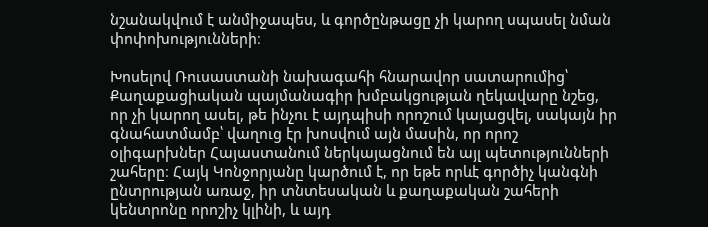նշանակվում է անմիջապես, և գործընթացը չի կարող սպասել նման փոփոխությունների։

Խոսելով Ռուսաստանի նախագահի հնարավոր սատարումից՝ Քաղաքացիական պայմանագիր խմբակցության ղեկավարը նշեց, որ չի կարող ասել, թե ինչու է այդպիսի որոշում կայացվել, սակայն իր գնահատմամբ՝ վաղուց էր խոսվում այն մասին, որ որոշ օլիգարխներ Հայաստանում ներկայացնում են այլ պետությունների շահերը։ Հայկ Կոնջորյանը կարծում է, որ եթե որևէ գործիչ կանգնի ընտրության առաջ, իր տնտեսական և քաղաքական շահերի կենտրոնը որոշիչ կլինի, և այդ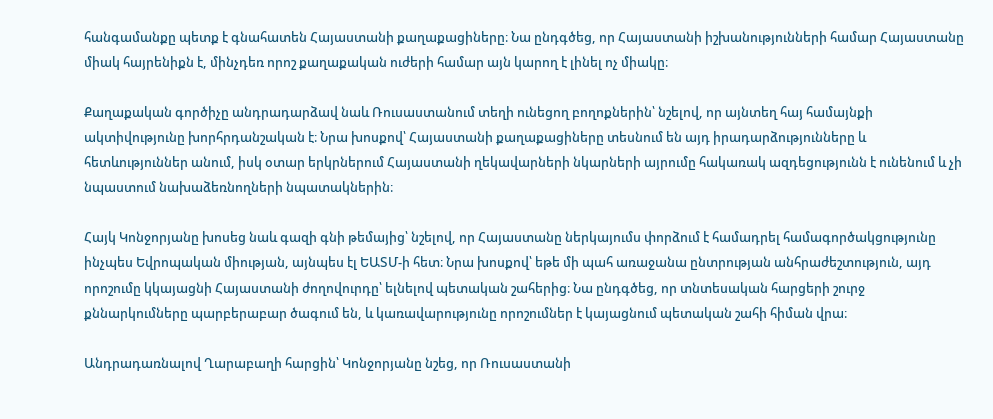հանգամանքը պետք է գնահատեն Հայաստանի քաղաքացիները։ Նա ընդգծեց, որ Հայաստանի իշխանությունների համար Հայաստանը միակ հայրենիքն է, մինչդեռ որոշ քաղաքական ուժերի համար այն կարող է լինել ոչ միակը։

Քաղաքական գործիչը անդրադարձավ նաև Ռուսաստանում տեղի ունեցող բողոքներին՝ նշելով, որ այնտեղ հայ համայնքի ակտիվությունը խորհրդանշական է։ Նրա խոսքով՝ Հայաստանի քաղաքացիները տեսնում են այդ իրադարձությունները և հետևություններ անում, իսկ օտար երկրներում Հայաստանի ղեկավարների նկարների այրումը հակառակ ազդեցությունն է ունենում և չի նպաստում նախաձեռնողների նպատակներին։

Հայկ Կոնջորյանը խոսեց նաև գազի գնի թեմայից՝ նշելով, որ Հայաստանը ներկայումս փորձում է համադրել համագործակցությունը ինչպես Եվրոպական միության, այնպես էլ ԵԱՏՄ-ի հետ։ Նրա խոսքով՝ եթե մի պահ առաջանա ընտրության անհրաժեշտություն, այդ որոշումը կկայացնի Հայաստանի ժողովուրդը՝ ելնելով պետական շահերից։ Նա ընդգծեց, որ տնտեսական հարցերի շուրջ քննարկումները պարբերաբար ծագում են, և կառավարությունը որոշումներ է կայացնում պետական շահի հիման վրա։

Անդրադառնալով Ղարաբաղի հարցին՝ Կոնջորյանը նշեց, որ Ռուսաստանի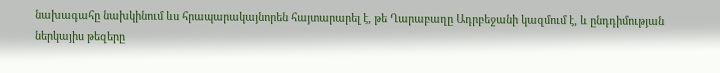նախագահը նախկինում ևս հրապարակայնորեն հայտարարել է, թե Ղարաբաղը Ադրբեջանի կազմում է, և ընդդիմության ներկայիս թեզերը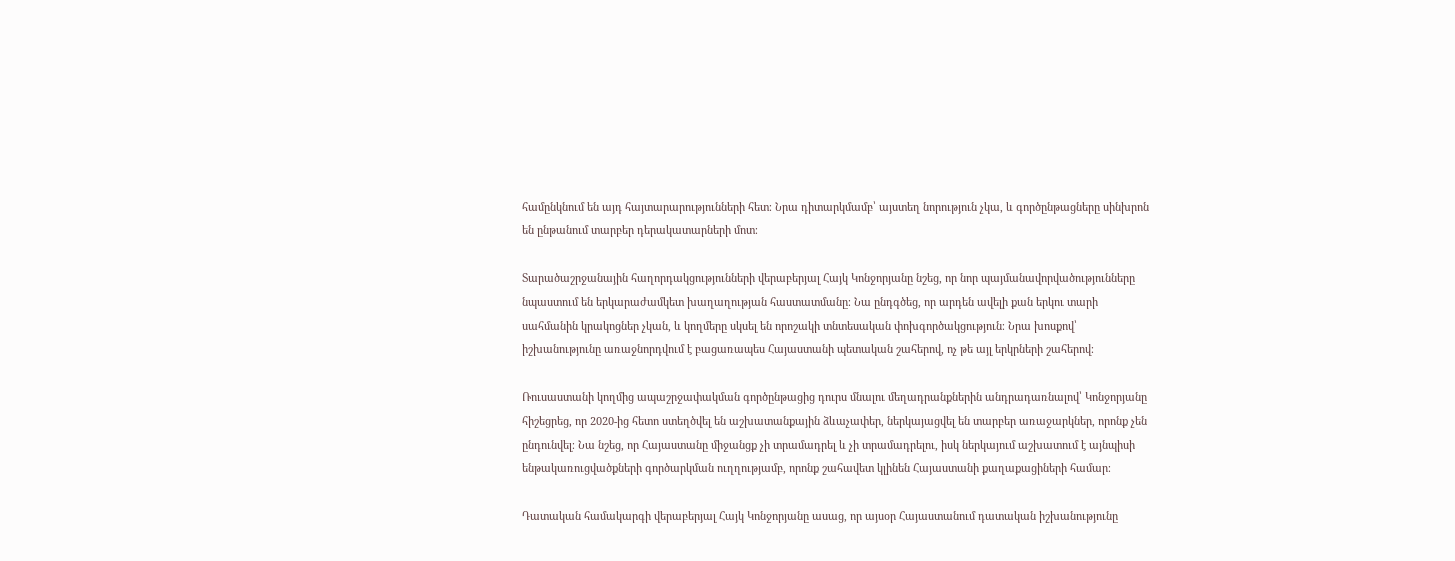համընկնում են այդ հայտարարությունների հետ։ Նրա դիտարկմամբ՝ այստեղ նորություն չկա, և գործընթացները սինխրոն են ընթանում տարբեր դերակատարների մոտ։

Տարածաշրջանային հաղորդակցությունների վերաբերյալ Հայկ Կոնջորյանը նշեց, որ նոր պայմանավորվածությունները նպաստում են երկարաժամկետ խաղաղության հաստատմանը։ Նա ընդգծեց, որ արդեն ավելի քան երկու տարի սահմանին կրակոցներ չկան, և կողմերը սկսել են որոշակի տնտեսական փոխգործակցություն։ Նրա խոսքով՝ իշխանությունը առաջնորդվում է բացառապես Հայաստանի պետական շահերով, ոչ թե այլ երկրների շահերով։

Ռուսաստանի կողմից ապաշրջափակման գործընթացից դուրս մնալու մեղադրանքներին անդրադառնալով՝ Կոնջորյանը հիշեցրեց, որ 2020-ից հետո ստեղծվել են աշխատանքային ձևաչափեր, ներկայացվել են տարբեր առաջարկներ, որոնք չեն ընդունվել։ Նա նշեց, որ Հայաստանը միջանցք չի տրամադրել և չի տրամադրելու, իսկ ներկայում աշխատում է այնպիսի ենթակառուցվածքների գործարկման ուղղությամբ, որոնք շահավետ կլինեն Հայաստանի քաղաքացիների համար։

Դատական համակարգի վերաբերյալ Հայկ Կոնջորյանը ասաց, որ այսօր Հայաստանում դատական իշխանությունը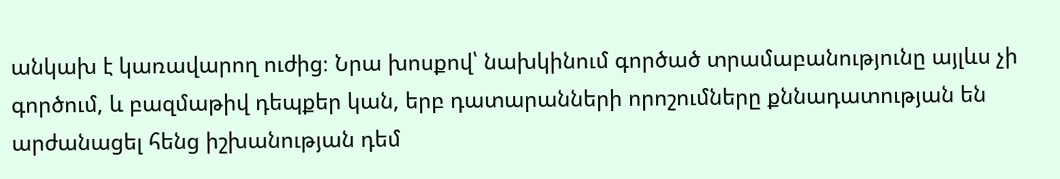անկախ է կառավարող ուժից։ Նրա խոսքով՝ նախկինում գործած տրամաբանությունը այլևս չի գործում, և բազմաթիվ դեպքեր կան, երբ դատարանների որոշումները քննադատության են արժանացել հենց իշխանության դեմ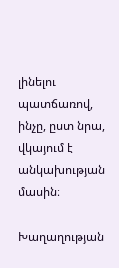լինելու պատճառով, ինչը, ըստ նրա, վկայում է անկախության մասին։

Խաղաղության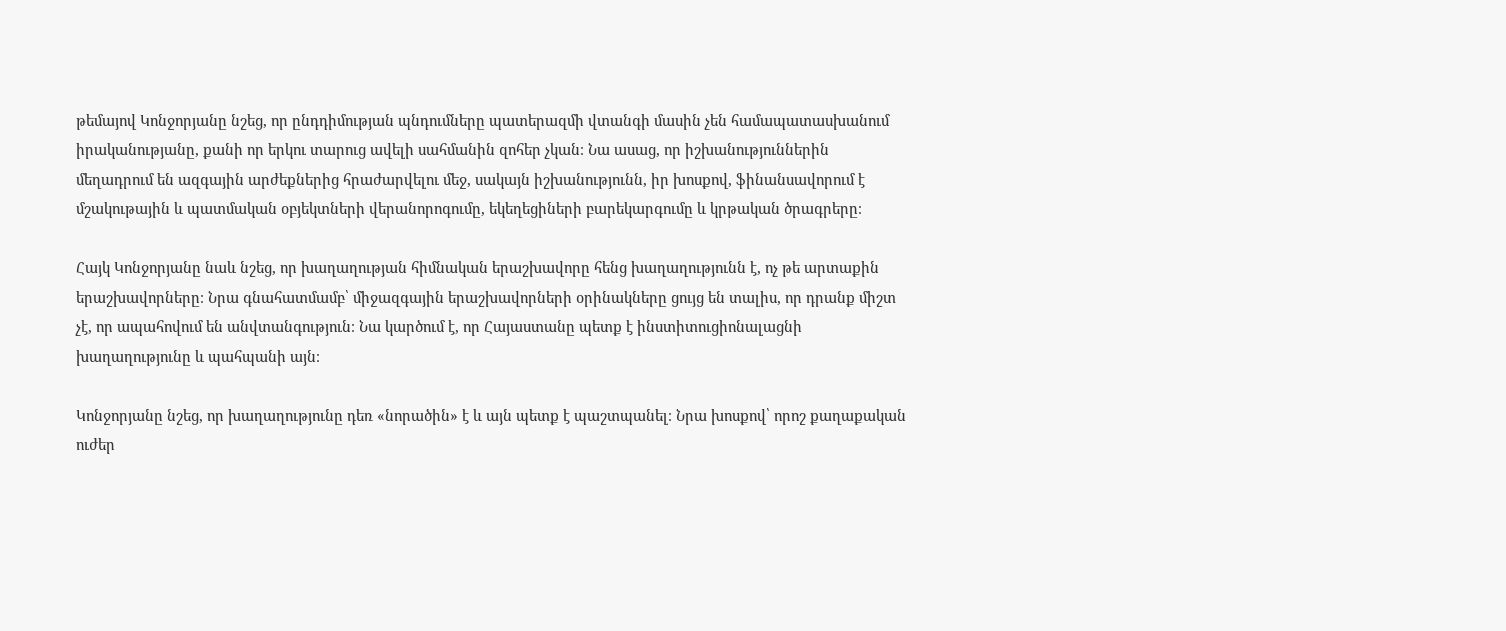թեմայով Կոնջորյանը նշեց, որ ընդդիմության պնդումները պատերազմի վտանգի մասին չեն համապատասխանում իրականությանը, քանի որ երկու տարուց ավելի սահմանին զոհեր չկան։ Նա ասաց, որ իշխանություններին մեղադրում են ազգային արժեքներից հրաժարվելու մեջ, սակայն իշխանությունն, իր խոսքով, ֆինանսավորում է մշակութային և պատմական օբյեկտների վերանորոգումը, եկեղեցիների բարեկարգումը և կրթական ծրագրերը։

Հայկ Կոնջորյանը նաև նշեց, որ խաղաղության հիմնական երաշխավորը հենց խաղաղությունն է, ոչ թե արտաքին երաշխավորները։ Նրա գնահատմամբ՝ միջազգային երաշխավորների օրինակները ցույց են տալիս, որ դրանք միշտ չէ, որ ապահովում են անվտանգություն։ Նա կարծում է, որ Հայաստանը պետք է ինստիտուցիոնալացնի խաղաղությունը և պահպանի այն։

Կոնջորյանը նշեց, որ խաղաղությունը դեռ «նորածին» է և այն պետք է պաշտպանել։ Նրա խոսքով՝ որոշ քաղաքական ուժեր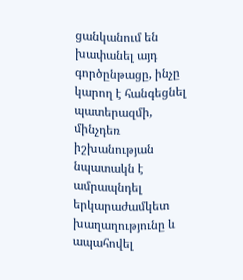ցանկանում են խափանել այդ գործընթացը, ինչը կարող է հանգեցնել պատերազմի, մինչդեռ իշխանության նպատակն է ամրապնդել երկարաժամկետ խաղաղությունը և ապահովել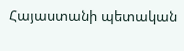Հայաստանի պետական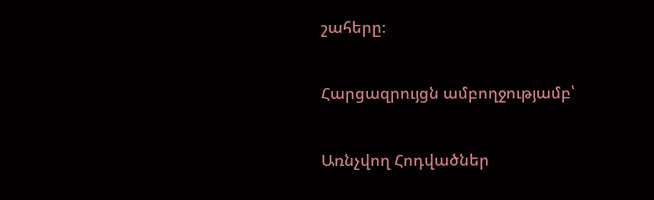շահերը։

Հարցազրույցն ամբողջությամբ՝

Առնչվող Հոդվածներ